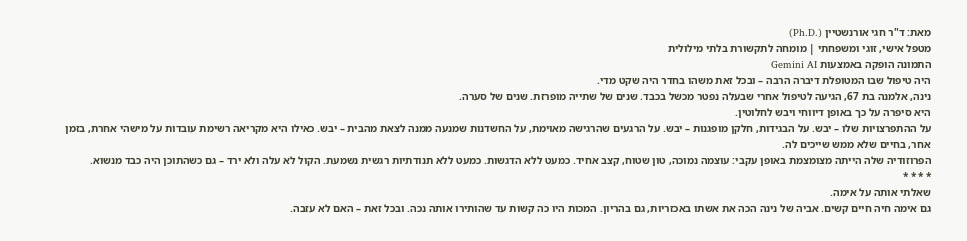מאת: ד"ר חגי אורנשטיין (.Ph.D)
מטפל אישי, זוגי ומשפחתי | מומחה לתקשורת בלתי מילולית
התמונה הופקה באמצעות Gemini AI
היה טיפול שבו המטופלת דיברה הרבה – ובכל זאת משהו בחדר היה שקט מדי.
נינה, אלמנה בת 67, הגיעה לטיפול אחרי שבעלה נפטר מכשל בכבד. שנים של שתייה מופרזת. שנים של סערה.
היא סיפרה על כך באופן דיווחי ויבש לחלוטין.
על ההתפרצויות שלו – יבש. על הבגידות, חלקן מופגנות – יבש. על הרגעים שהרגישה מאוימת, על החשדנות שמנעה ממנה לצאת מהבית – יבש. כאילו היא מקריאה רשימת עובדות על מישהי אחרת, בזמן אחר, בחיים שלא ממש שייכים לה.
הפרוזודיה שלה הייתה מצומצמת באופן עקבי: עוצמה נמוכה, טון שטוח, קצב אחיד. כמעט ללא הדגשות. כמעט ללא תנודתיות רגשית נשמעת. הקול לא עלה ולא ירד – גם כשהתוכן היה כבד מנשוא.
* * * *
שאלתי אותה על אימה.
גם אימה חיה חיים קשים. אביה של נינה הכה את אשתו באכזריות, גם בהריון. המכות היו כה קשות עד שהותירו אותה נכה. ובכל זאת – האם לא עזבה.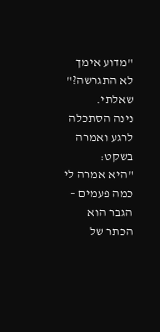"מדוע אימך לא התגרשה?" שאלתי.
נינה הסתכלה לרגע ואמרה בשקט:
"היא אמרה לי כמה פעמים – הגבר הוא הכתר של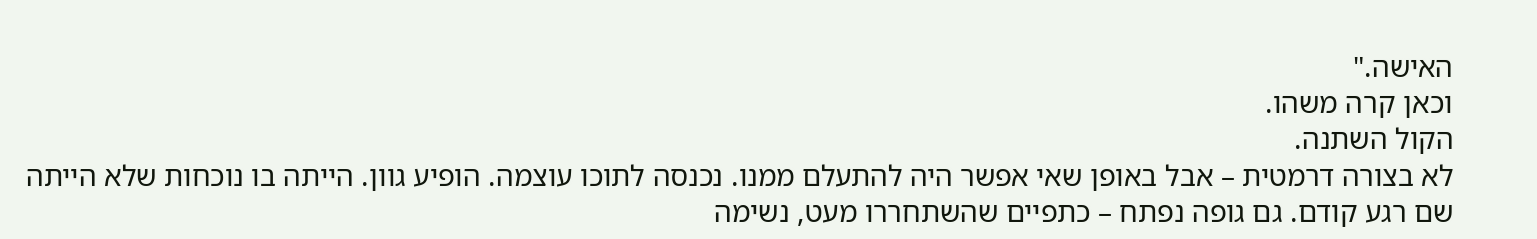האישה."
וכאן קרה משהו.
הקול השתנה.
לא בצורה דרמטית – אבל באופן שאי אפשר היה להתעלם ממנו. נכנסה לתוכו עוצמה. הופיע גוון. הייתה בו נוכחות שלא הייתה שם רגע קודם. גם גופה נפתח – כתפיים שהשתחררו מעט, נשימה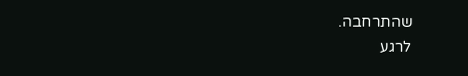שהתרחבה.
לרגע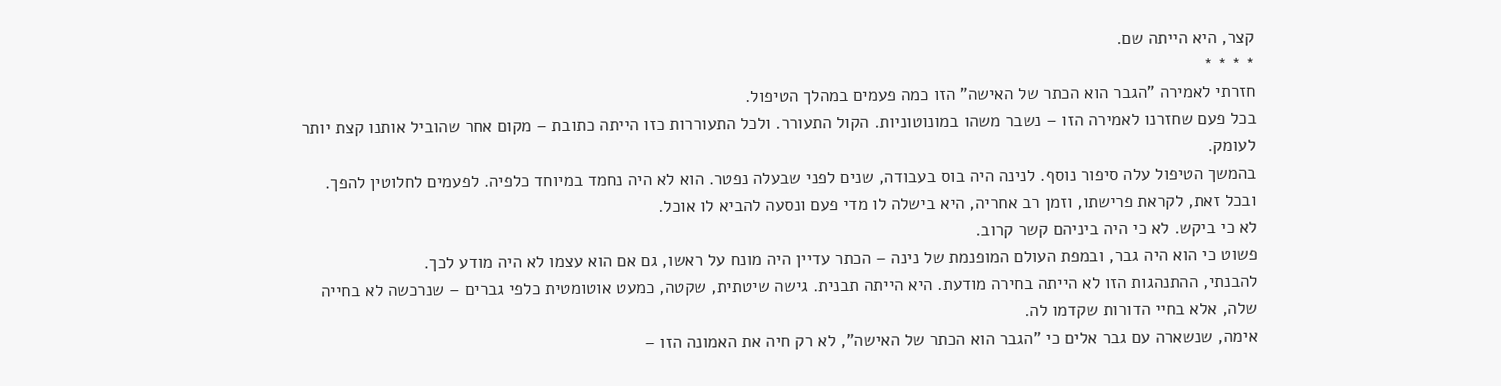קצר, היא הייתה שם.
* * * *
חזרתי לאמירה "הגבר הוא הכתר של האישה" הזו כמה פעמים במהלך הטיפול.
בכל פעם שחזרנו לאמירה הזו – נשבר משהו במונוטוניות. הקול התעורר. ולכל התעוררות כזו הייתה כתובת – מקום אחר שהוביל אותנו קצת יותר לעומק.
בהמשך הטיפול עלה סיפור נוסף. לנינה היה בוס בעבודה, שנים לפני שבעלה נפטר. הוא לא היה נחמד במיוחד כלפיה. לפעמים לחלוטין להפך. ובכל זאת, לקראת פרישתו, וזמן רב אחריה, היא בישלה לו מדי פעם ונסעה להביא לו אוכל.
לא כי ביקש. לא כי היה ביניהם קשר קרוב.
פשוט כי הוא היה גבר, ובמפת העולם המופנמת של נינה – הכתר עדיין היה מונח על ראשו, גם אם הוא עצמו לא היה מודע לכך.
להבנתי, ההתנהגות הזו לא הייתה בחירה מודעת. היא הייתה תבנית. גישה שיטתית, שקטה, כמעט אוטומטית כלפי גברים – שנרכשה לא בחייה שלה, אלא בחיי הדורות שקדמו לה.
אימה, שנשארה עם גבר אלים כי "הגבר הוא הכתר של האישה", לא רק חיה את האמונה הזו –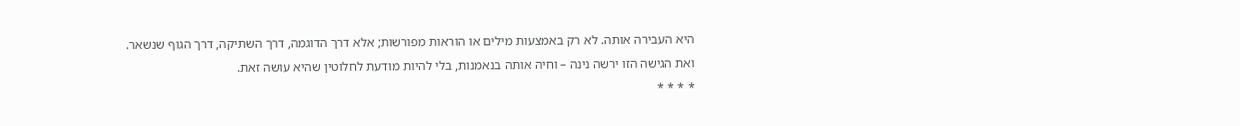היא העבירה אותה. לא רק באמצעות מילים או הוראות מפורשות; אלא דרך הדוגמה, דרך השתיקה, דרך הגוף שנשאר.
ואת הגישה הזו ירשה נינה – וחיה אותה בנאמנות, בלי להיות מודעת לחלוטין שהיא עושה זאת.
* * * *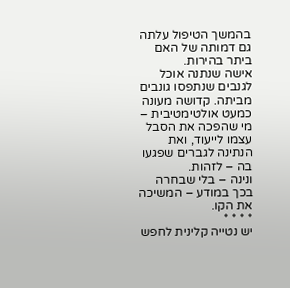בהמשך הטיפול עלתה גם דמותה של האם ביתר בהירות.
אישה שנתנה אוכל לגנבים שנתפסו גונבים מביתה. קדושה מעונה כמעט אולטימטיבית – מי שהפכה את הסבל עצמו לייעוד, ואת הנתינה לגברים שפגעו בה – לזהות.
ונינה – בלי שבחרה בכך במודע – המשיכה את הקו.
* * * *
יש נטייה קלינית לחפש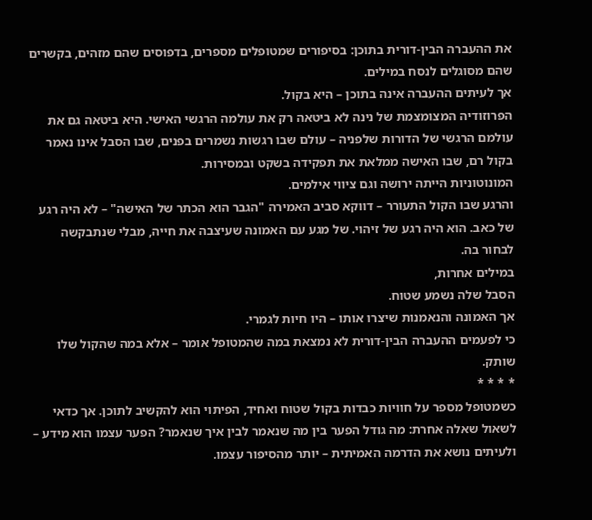את ההעברה הבין-דורית בתוכן: בסיפורים שמטופלים מספרים, בדפוסים שהם מזהים, בקשרים שהם מסוגלים לנסח במילים.
אך לעיתים ההעברה אינה בתוכן – היא בקול.
הפרוזודיה המצומצמת של נינה לא ביטאה רק את עולמה הרגשי האישי. היא ביטאה גם את עולמם הרגשי של הדורות שלפניה – עולם שבו רגשות נשמרים בפנים, שבו הסבל אינו נאמר בקול רם, שבו האישה ממלאת את תפקידה בשקט ובמסירות.
המונוטוניות הייתה ירושה וגם ציווי אילמים.
והרגע שבו הקול התעורר – דווקא סביב האמירה "הגבר הוא הכתר של האישה" – לא היה רגע של כאב. הוא היה רגע של זיהוי. של מגע עם האמונה שעיצבה את חייה, מבלי שנתבקשה לבחור בה.
במילים אחרות,
הסבל שלה נשמע שטוח.
אך האמונה והנאמנות שיצרו אותו – היו חיות לגמרי.
כי לפעמים ההעברה הבין-דורית לא נמצאת במה שהמטופל אומר – אלא במה שהקול שלו שותק.
* * * *
כשמטופל מספר על חוויות כבדות בקול שטוח ואחיד, הפיתוי הוא להקשיב לתוכן. אך כדאי לשאול שאלה אחרת: מה גודל הפער בין מה שנאמר לבין איך שנאמר? הפער עצמו הוא מידע – ולעיתים נושא את הדרמה האמיתית – יותר מהסיפור עצמו.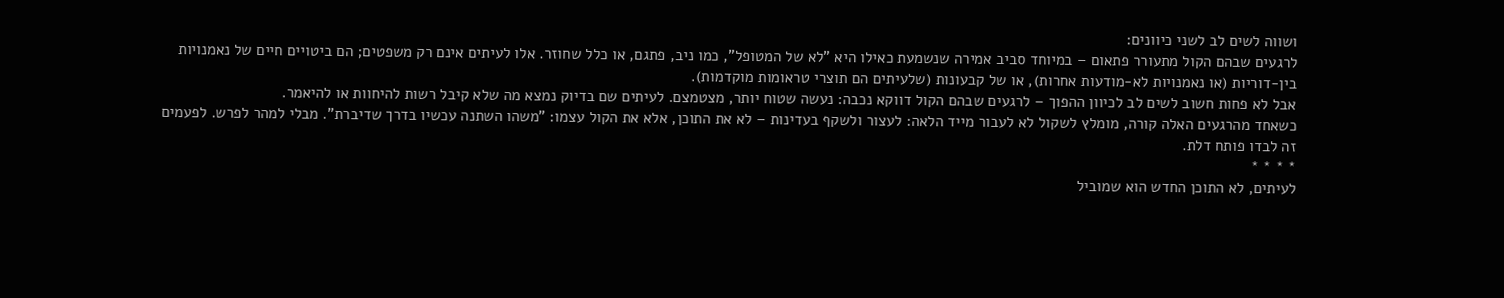ושווה לשים לב לשני כיוונים:
לרגעים שבהם הקול מתעורר פתאום – במיוחד סביב אמירה שנשמעת כאילו היא "לא של המטופל", כמו ניב, פתגם, או כלל שחוזר. אלו לעיתים אינם רק משפטים; הם ביטויים חיים של נאמנויות בין-דוריות (או נאמנויות לא-מודעות אחרות), או של קבעונות (שלעיתים הם תוצרי טראומות מוקדמות).
אבל לא פחות חשוב לשים לב לכיוון ההפוך – לרגעים שבהם הקול דווקא נכבה: נעשה שטוח יותר, מצטמצם. לעיתים שם בדיוק נמצא מה שלא קיבל רשות להיחוות או להיאמר.
כשאחד מהרגעים האלה קורה, מומלץ לשקול לא לעבור מייד הלאה: לעצור ולשקף בעדינות – לא את התוכן, אלא את הקול עצמו: "משהו השתנה עכשיו בדרך שדיברת". מבלי למהר לפרש. לפעמים זה לבדו פותח דלת.
* * * *
לעיתים, לא התוכן החדש הוא שמוביל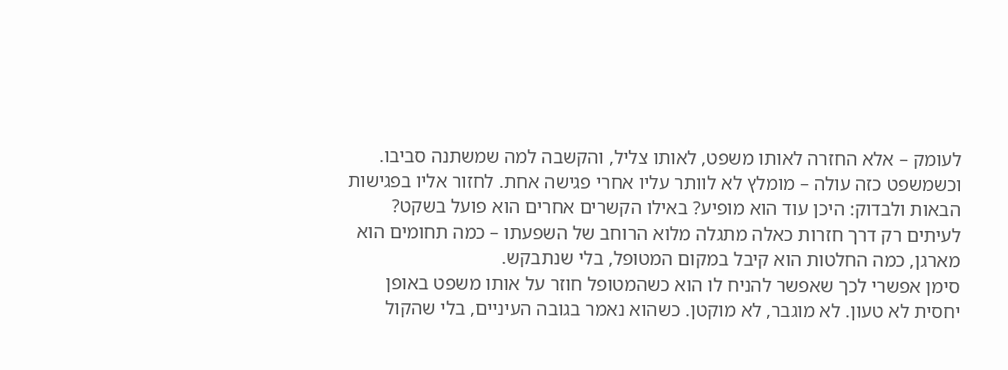לעומק – אלא החזרה לאותו משפט, לאותו צליל, והקשבה למה שמשתנה סביבו.
וכשמשפט כזה עולה – מומלץ לא לוותר עליו אחרי פגישה אחת. לחזור אליו בפגישות הבאות ולבדוק: היכן עוד הוא מופיע? באילו הקשרים אחרים הוא פועל בשקט? לעיתים רק דרך חזרות כאלה מתגלה מלוא הרוחב של השפעתו – כמה תחומים הוא מארגן, כמה החלטות הוא קיבל במקום המטופל, בלי שנתבקש.
סימן אפשרי לכך שאפשר להניח לו הוא כשהמטופל חוזר על אותו משפט באופן יחסית לא טעון. לא מוגבר, לא מוקטן. כשהוא נאמר בגובה העיניים, בלי שהקול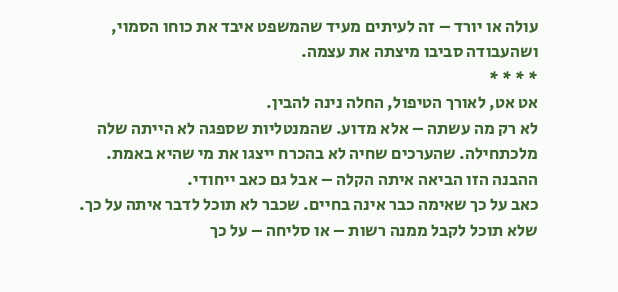עולה או יורד – זה לעיתים מעיד שהמשפט איבד את כוחו הסמוי, ושהעבודה סביבו מיצתה את עצמה.
* * * *
אט אט, לאורך הטיפול, החלה נינה להבין.
לא רק מה עשתה – אלא מדוע. שהמנטליות שספגה לא הייתה שלה מלכתחילה. שהערכים שחיה לא בהכרח ייצגו את מי שהיא באמת.
ההבנה הזו הביאה איתה הקלה – אבל גם כאב ייחודי.
כאב על כך שאימה כבר אינה בחיים. שכבר לא תוכל לדבר איתה על כך. שלא תוכל לקבל ממנה רשות – או סליחה – על כך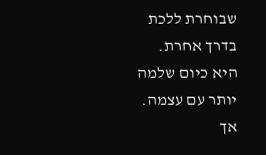שבוחרת ללכת בדרך אחרת.
היא כיום שלמה יותר עם עצמה. אך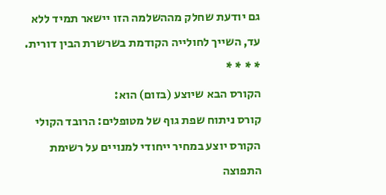גם יודעת שחלק מההשלמה הזו יישאר תמיד ללא עד, השייך לחולייה הקודמת בשרשרת הבין דורית.
* * * *
הקורס הבא שיוצע (בזום) הוא:
קורס ניתוח שפת גוף של מטופלים: הרובד הקולי
הקורס יוצע במחיר ייחודי למנויים על רשימת התפוצה